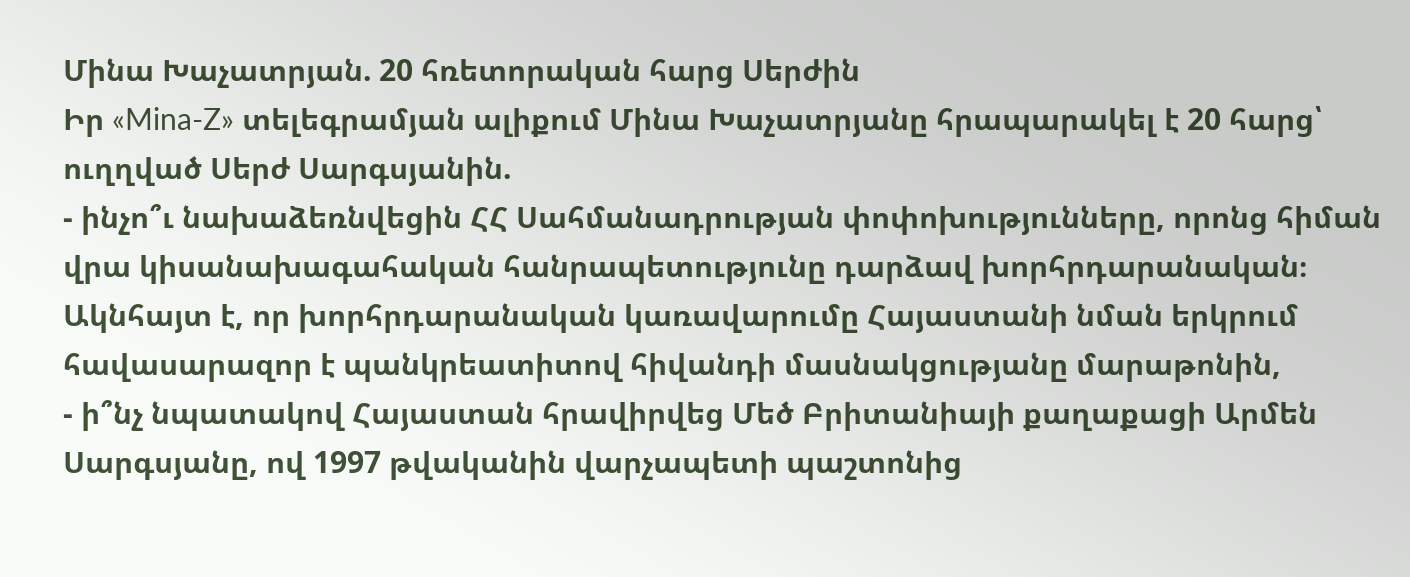Մինա Խաչատրյան. 20 հռետորական հարց Սերժին
Իր «Mina-Z» տելեգրամյան ալիքում Մինա Խաչատրյանը հրապարակել է 20 հարց՝ ուղղված Սերժ Սարգսյանին.
- ինչո՞ւ նախաձեռնվեցին ՀՀ Սահմանադրության փոփոխությունները, որոնց հիման վրա կիսանախագահական հանրապետությունը դարձավ խորհրդարանական։ Ակնհայտ է, որ խորհրդարանական կառավարումը Հայաստանի նման երկրում հավասարազոր է պանկրեատիտով հիվանդի մասնակցությանը մարաթոնին,
- ի՞նչ նպատակով Հայաստան հրավիրվեց Մեծ Բրիտանիայի քաղաքացի Արմեն Սարգսյանը, ով 1997 թվականին վարչապետի պաշտոնից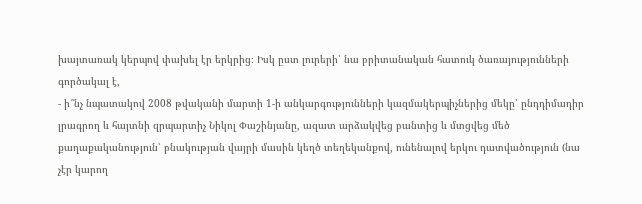խայտառակ կերպով փախել էր երկրից։ Իսկ ըստ լուրերի՝ նա բրիտանական հատուկ ծառայությունների գործակալ է,
- ի՞նչ նպատակով 2008 թվականի մարտի 1-ի անկարգությունների կազմակերպիչներից մեկը՝ ընդդիմադիր լրագրող և հայտնի զրպարտիչ Նիկոլ Փաշինյանը, ազատ արձակվեց բանտից և մտցվեց մեծ քաղաքականություն՝ բնակության վայրի մասին կեղծ տեղեկանքով, ունենալով երկու դատվածություն (նա չէր կարող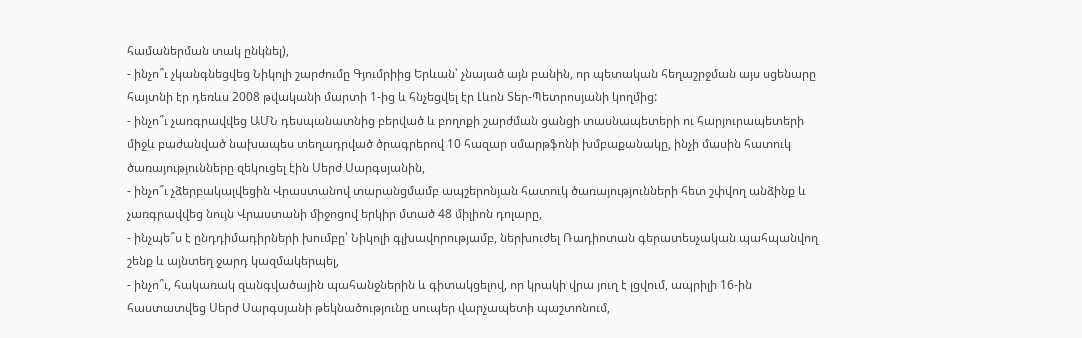համաներման տակ ընկնել),
- ինչո՞ւ չկանգնեցվեց Նիկոլի շարժումը Գյումրիից Երևան՝ չնայած այն բանին, որ պետական հեղաշրջման այս սցենարը հայտնի էր դեռևս 2008 թվականի մարտի 1-ից և հնչեցվել էր Լևոն Տեր-Պետրոսյանի կողմից:
- ինչո՞ւ չառգրավվեց ԱՄՆ դեսպանատնից բերված և բողոքի շարժման ցանցի տասնապետերի ու հարյուրապետերի միջև բաժանված նախապես տեղադրված ծրագրերով 10 հազար սմարթֆոնի խմբաքանակը, ինչի մասին հատուկ ծառայությունները զեկուցել էին Սերժ Սարգսյանին,
- ինչո՞ւ չձերբակալվեցին Վրաստանով տարանցմամբ ապշերոնյան հատուկ ծառայությունների հետ շփվող անձինք և չառգրավվեց նույն Վրաստանի միջոցով երկիր մտած 48 միլիոն դոլարը,
- ինչպե՞ս է ընդդիմադիրների խումբը՝ Նիկոլի գլխավորությամբ, ներխուժել Ռադիոտան գերատեսչական պահպանվող շենք և այնտեղ ջարդ կազմակերպել,
- ինչո՞ւ, հակառակ զանգվածային պահանջներին և գիտակցելով, որ կրակի վրա յուղ է լցվում, ապրիլի 16-ին հաստատվեց Սերժ Սարգսյանի թեկնածությունը սուպեր վարչապետի պաշտոնում,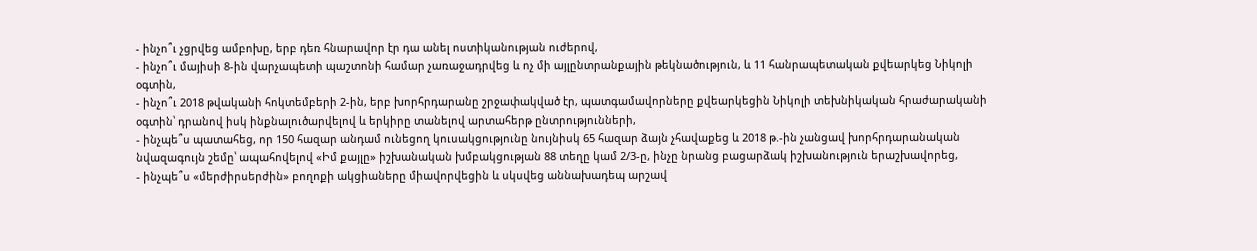- ինչո՞ւ չցրվեց ամբոխը, երբ դեռ հնարավոր էր դա անել ոստիկանության ուժերով,
- ինչո՞ւ մայիսի 8-ին վարչապետի պաշտոնի համար չառաջադրվեց և ոչ մի այլընտրանքային թեկնածություն, և 11 հանրապետական քվեարկեց Նիկոլի օգտին,
- ինչո՞ւ 2018 թվականի հոկտեմբերի 2-ին, երբ խորհրդարանը շրջափակված էր, պատգամավորները քվեարկեցին Նիկոլի տեխնիկական հրաժարականի օգտին՝ դրանով իսկ ինքնալուծարվելով և երկիրը տանելով արտահերթ ընտրությունների,
- ինչպե՞ս պատահեց, որ 150 հազար անդամ ունեցող կուսակցությունը նույնիսկ 65 հազար ձայն չհավաքեց և 2018 թ.-ին չանցավ խորհրդարանական նվազագույն շեմը՝ ապահովելով «Իմ քայլը» իշխանական խմբակցության 88 տեղը կամ 2/3-ը, ինչը նրանց բացարձակ իշխանություն երաշխավորեց,
- ինչպե՞ս «մերժիրսերժին» բողոքի ակցիաները միավորվեցին և սկսվեց աննախադեպ արշավ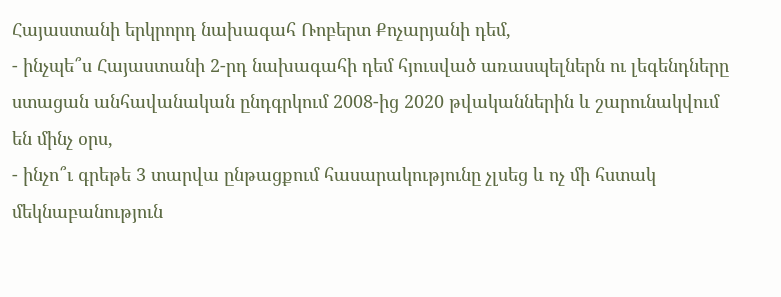Հայաստանի երկրորդ նախագահ Ռոբերտ Քոչարյանի դեմ,
- ինչպե՞ս Հայաստանի 2-րդ նախագահի դեմ հյուսված առասպելներն ու լեգենդները ստացան անհավանական ընդգրկում 2008-ից 2020 թվականներին և շարունակվում են մինչ օրս,
- ինչո՞ւ գրեթե 3 տարվա ընթացքում հասարակությունը չլսեց և ոչ մի հստակ մեկնաբանություն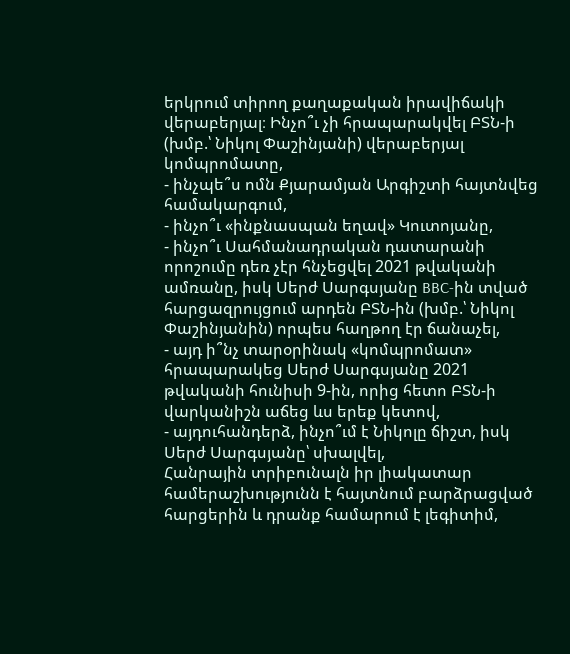երկրում տիրող քաղաքական իրավիճակի վերաբերյալ։ Ինչո՞ւ չի հրապարակվել ԲՏՆ-ի (խմբ.՝ Նիկոլ Փաշինյանի) վերաբերյալ կոմպրոմատը,
- ինչպե՞ս ոմն Քյարամյան Արգիշտի հայտնվեց համակարգում,
- ինչո՞ւ «ինքնասպան եղավ» Կուտոյանը,
- ինչո՞ւ Սահմանադրական դատարանի որոշումը դեռ չէր հնչեցվել 2021 թվականի ամռանը, իսկ Սերժ Սարգսյանը BBC-ին տված հարցազրույցում արդեն ԲՏՆ-ին (խմբ.՝ Նիկոլ Փաշինյանին) որպես հաղթող էր ճանաչել,
- այդ ի՞նչ տարօրինակ «կոմպրոմատ» հրապարակեց Սերժ Սարգսյանը 2021 թվականի հունիսի 9-ին, որից հետո ԲՏՆ-ի վարկանիշն աճեց ևս երեք կետով,
- այդուհանդերձ, ինչո՞ւմ է Նիկոլը ճիշտ, իսկ Սերժ Սարգսյանը՝ սխալվել,
Հանրային տրիբունալն իր լիակատար համերաշխությունն է հայտնում բարձրացված հարցերին և դրանք համարում է լեգիտիմ,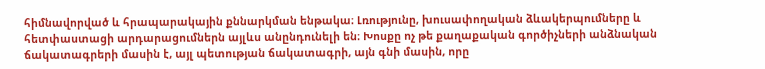հիմնավորված և հրապարակային քննարկման ենթակա։ Լռությունը, խուսափողական ձևակերպումները և հետփաստացի արդարացումներն այլևս անընդունելի են։ Խոսքը ոչ թե քաղաքական գործիչների անձնական ճակատագրերի մասին է, այլ պետության ճակատագրի, այն գնի մասին, որը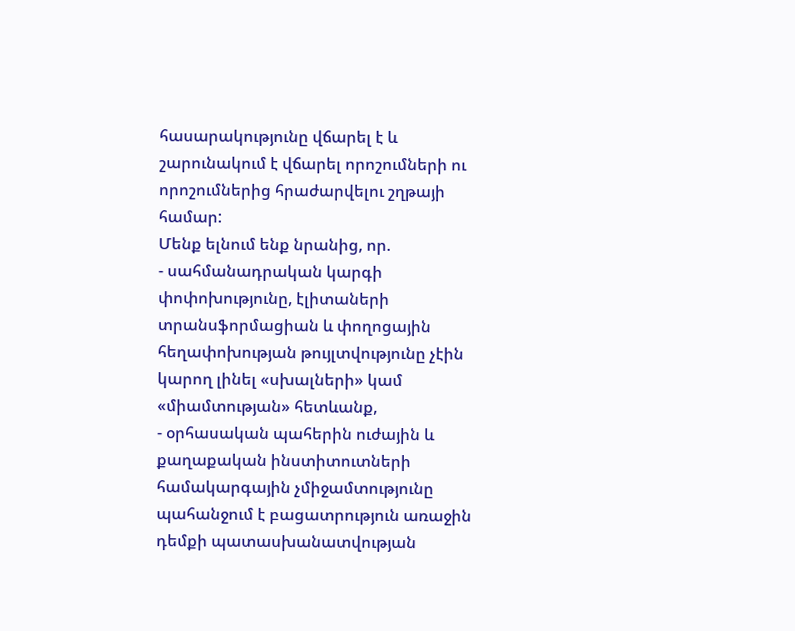հասարակությունը վճարել է և շարունակում է վճարել որոշումների ու որոշումներից հրաժարվելու շղթայի համար:
Մենք ելնում ենք նրանից, որ.
- սահմանադրական կարգի փոփոխությունը, էլիտաների տրանսֆորմացիան և փողոցային հեղափոխության թույլտվությունը չէին կարող լինել «սխալների» կամ «միամտության» հետևանք,
- օրհասական պահերին ուժային և քաղաքական ինստիտուտների համակարգային չմիջամտությունը պահանջում է բացատրություն առաջին դեմքի պատասխանատվության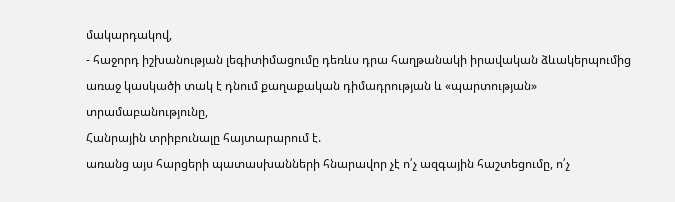մակարդակով,
- հաջորդ իշխանության լեգիտիմացումը դեռևս դրա հաղթանակի իրավական ձևակերպումից առաջ կասկածի տակ է դնում քաղաքական դիմադրության և «պարտության» տրամաբանությունը,
Հանրային տրիբունալը հայտարարում է.
առանց այս հարցերի պատասխանների հնարավոր չէ ո՛չ ազգային հաշտեցումը, ո՛չ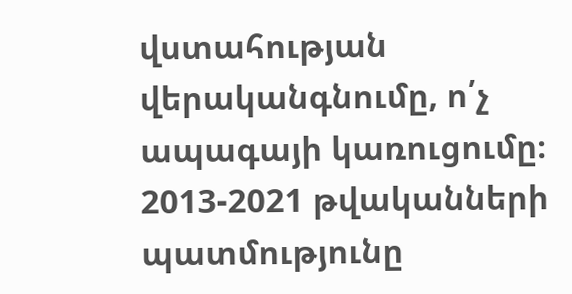վստահության վերականգնումը, ո՛չ ապագայի կառուցումը։ 2013-2021 թվականների պատմությունը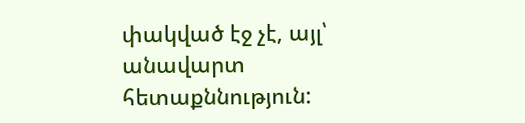փակված էջ չէ, այլ՝ անավարտ հետաքննություն: